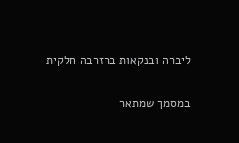ליברה ובנקאות ברזרבה חלקית

במסמך שמתאר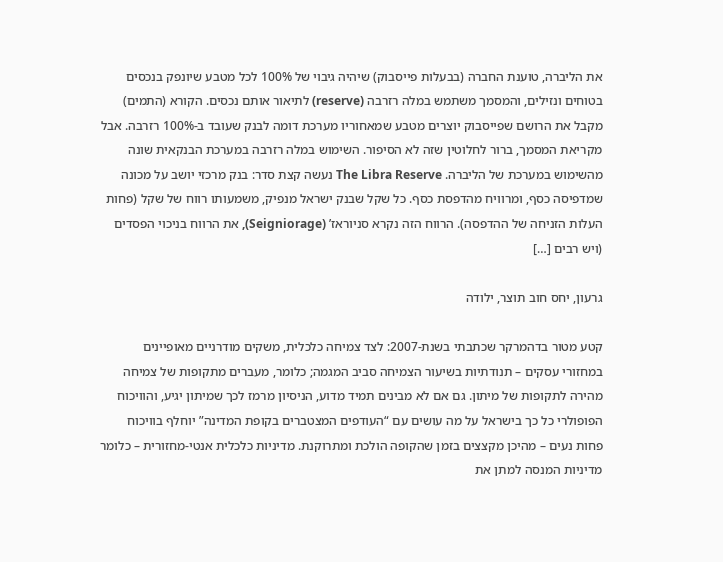את הליברה, טוענת החברה (בבעלות פייסבוק) שיהיה גיבוי של 100% לכל מטבע שיונפק בנכסים בטוחים ונזילים, והמסמך משתמש במלה רזרבה (reserve) לתיאור אותם נכסים. הקורא (התמים) מקבל את הרושם שפייסבוק יוצרים מטבע שמאחוריו מערכת דומה לבנק שעובד ב-100% רזרבה. אבל מקריאת המסמך, ברור לחלוטין שזה לא הסיפור. השימוש במלה רזרבה במערכת הבנקאית שונה מהשימוש במערכת של הליברה. The Libra Reserve נעשה קצת סדר: בנק מרכזי יושב על מכונה שמדפיסה כסף, ומרוויח מהדפסת כסף. כל שקל שבנק ישראל מנפיק, משמעותו רווח של שקל (פחות העלות הזניחה של ההדפסה). הרווח הזה נקרא סניוראז’ (Seigniorage), את הרווח בניכוי הפסדים (ויש רבים […]

גרעון, יחס חוב תוצר, ילודה

קטע מטור בדהמרקר שכתבתי בשנת-2007: לצד צמיחה כלכלית, משקים מודרניים מאופיינים במחזורי עסקים – תנודתיות בשיעור הצמיחה סביב המגמה; כלומר, מעברים מתקופות של צמיחה מהירה לתקופות של מיתון. גם אם לא מבינים תמיד מדוע, הניסיון מרמז לכך שמיתון יגיע, והוויכוח הפופולרי כל כך בישראל על מה עושים עם “העודפים המצטברים בקופת המדינה” יוחלף בוויכוח פחות נעים – מהיכן מקצצים בזמן שהקופה הולכת ומתרוקנת. מדיניות כלכלית אנטי-מחזורית – כלומר מדיניות המנסה למתן את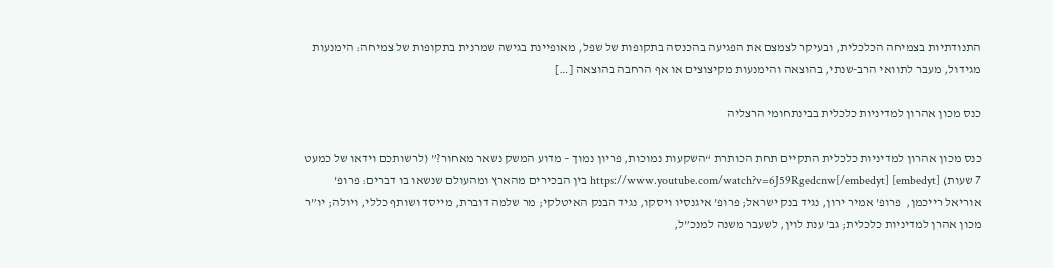התנודתיות בצמיחה הכלכלית, ובעיקר לצמצם את הפגיעה בהכנסה בתקופות של שפל, מאופיינת בגישה שמרנית בתקופות של צמיחה: הימנעות מגידול, מעבר לתוואי הרב-שנתי, בהוצאה והימנעות מקיצוצים או אף הרחבה בהוצאה […]

כנס מכון אהרון למדיניות כלכלית בבינתחומי הרצליה

כנס מכון אהרון למדיניות כלכלית התקיים תחת הכותרת “השקעות נמוכות, פריון נמוך – מדוע המשק נשאר מאחור?” (לרשותכם וידאו של כמעט 7 שעות) [embedyt] https://www.youtube.com/watch?v=6J59Rgedcnw[/embedyt] בין הבכירים מהארץ ומהעולם שנשאו בו דברים: פרופ’ אוריאל רייכמן,  פרופ’ אמיר ירון, נגיד בנק ישראל; פרופ’ איגנסיו ויסקו, נגיד הבנק האיטלקי; מר שלמה דוברת, מייסד ושותף כללי, ויולה; יו”ר מכון אהרן למדיניות כלכלית; גב’ ענת לוין, לשעבר משנה למנכ”ל,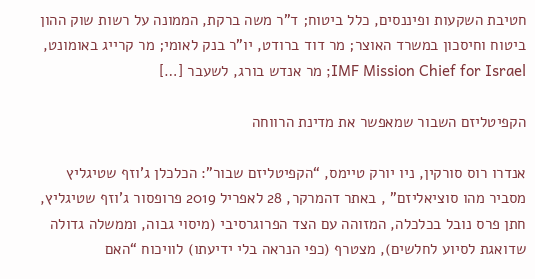חטיבת השקעות ופיננסים, כלל ביטוח; ד”ר משה ברקת, הממונה על רשות שוק ההון ביטוח וחיסכון במשרד האוצר; מר דוד ברודט, יו”ר בנק לאומי; מר קרייג באומונט, IMF Mission Chief for Israel; מר אנדש בורג, לשעבר […]

הקפיטליזם השבור שמאפשר את מדינת הרווחה

אנדרו רוס סורקין, ניו יורק טיימס, “הקפיטליזם שבור”: הכלכלן ג’וזף שטיגליץ מסביר מהו סוציאליזם” , באתר דהמרקר, 28 לאפריל 2019 פרופסור ג’וזף שטיגליץ, חתן פרס נובל בכלכלה, המזוהה עם הצד הפרוגרסיבי (מיסוי גבוה, וממשלה גדולה שדואגת לסיוע לחלשים), מצטרף (כפי הנראה בלי ידיעתו) לוויכוח “האם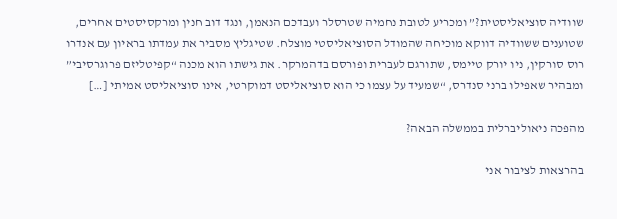שוודיה סוציאליסטית?” ומכריע לטובת נחמיה שטרסלר ועבדכם הנאמן, ונגד דוב חנין ומרקסיסטים אחרים, שטוענים ששוודיה דווקא מוכיחה שהמודל הסוציאליסטי מוצלח. שטיגליץ מסביר את עמדתו בראיון עם אנדרו רוס סורקין, ניו יורק טיימס, שתורגם לעברית ופורסם בדהמרקר. את גישתו הוא מכנה “קפיטליזם פרוגרסיבי” ומבהיר שאפילו ברני סנדרס, “שמעיד על עצמו כי הוא סוציאליסט דמוקרטי, אינו סוציאליסט אמיתי […]

מהפכה ניאוליברלית בממשלה הבאה?

בהרצאות לציבור אני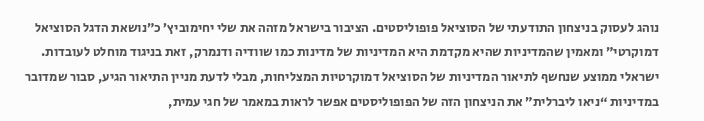נוהג לעסוק בניצחון התודעתי של הסוציאל פופוליסטים. הציבור בישראל מזהה את שלי יחימוביץ’ כ”נושאת הדגל הסוציאל דמוקרטי” ומאמין שהמדיניות שהיא מקדמת היא המדיניות של מדינות כמו שוודיה ודנמרק, זאת בניגוד מוחלט לעובדות. ישראלי ממוצע שנחשף לתיאור המדיניות של הסוציאל דמוקרטיות המצליחות, מבלי לדעת מניין התיאור הגיע, סבור שמדובר במדיניות “ניאו ליברלית” את הניצחון הזה של הפופוליסטים אפשר לראות במאמר של חגי עמית,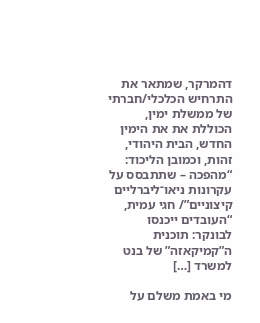דהמרקר, שמתאר את התרחיש הכלכלי/חברתי של ממשלת ימין, הכוללת את את הימין החדש, הבית היהודי, זהות, וכמובן הליכוד: “מהפכה – שתתבסס על עקרונות ניאו־ליברליים קיצוניים”/ חגי עמית, “העובדים ייכנסו לבונקר: תוכנית ה”קמיקאזה” של בנט למשרד […]

מי באמת משלם על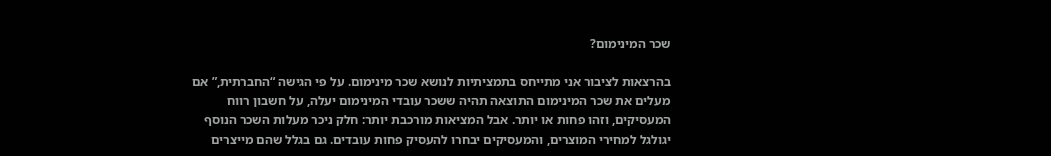שכר המינימום?

בהרצאות לציבור אני מתייחס בתמציתיות לנושא שכר מינימום. על פי הגישה “החברתית,” אם מעלים את שכר המינימום התוצאה תהיה ששכר עובדי המינימום יעלה, על חשבון רווח המעסיקים, וזהו פחות או יותר. אבל המציאות מורכבת יותר: חלק ניכר מעלות השכר הנוסף יגולגל למחירי המוצרים, והמעסיקים יבחרו להעסיק פחות עובדים. גם בגלל שהם מייצרים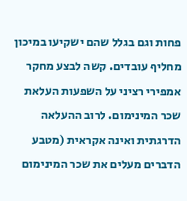פחות וגם בגלל שהם ישקיעו במיכון מחליף עובדים. קשה לבצע מחקר אמפירי רציני על השפעות העלאת שכר המינימום. לרוב ההעלאה הדרגתית ואינה אקראית (מטבע הדברים מעלים את שכר המינימום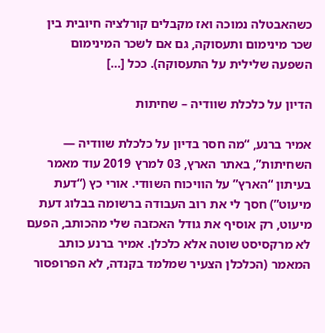כשהאבטלה נמוכה ואז מקבלים קורלציה חיובית בין שכר מינימום ותעסוקה, גם אם לשכר המינימום השפעה שלילית על התעסוקה). ככל […]

הדיון על כלכלת שוודיה – שחיתות

אמיר ברנע, “מה חסר בדיון על כלכלת שוודיה — השחיתות”, באתר הארץ, 03 למרץ 2019 עוד מאמר בעיתון “הארץ” על הוויכוח השוודי. אורי כץ (“דעת מיעוט”) חסך לי את רוב העבודה ברשומה בבלוג דעת מיעוט, רק אוסיף את גודל האכזבה שלי מהכותב, הפעם לא מרקסיסט שוטה אלא כלכלן. אמיר ברנע כותב המאמר (הכלכלן הצעיר שמלמד בקנדה, לא הפרופסור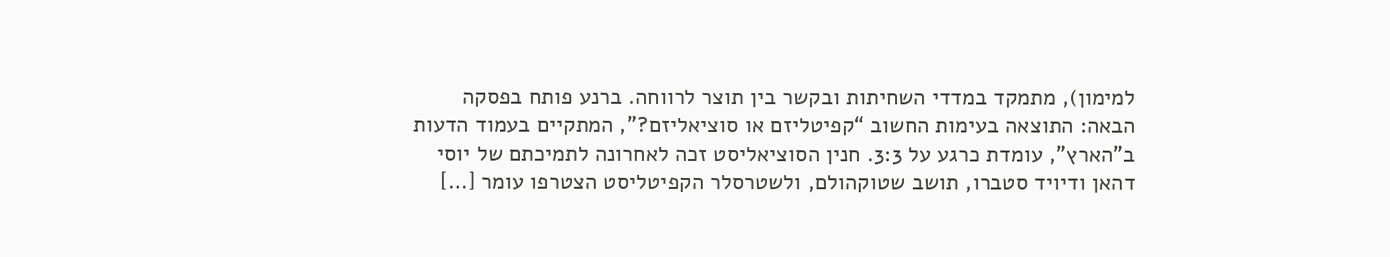למימון), מתמקד במדדי השחיתות ובקשר בין תוצר לרווחה. ברנע פותח בפסקה הבאה: התוצאה בעימות החשוב “קפיטליזם או סוציאליזם?”, המתקיים בעמוד הדעות ב”הארץ”, עומדת כרגע על 3:3. חנין הסוציאליסט זכה לאחרונה לתמיכתם של יוסי דהאן ודיויד סטברו, תושב שטוקהולם, ולשטרסלר הקפיטליסט הצטרפו עומר […]